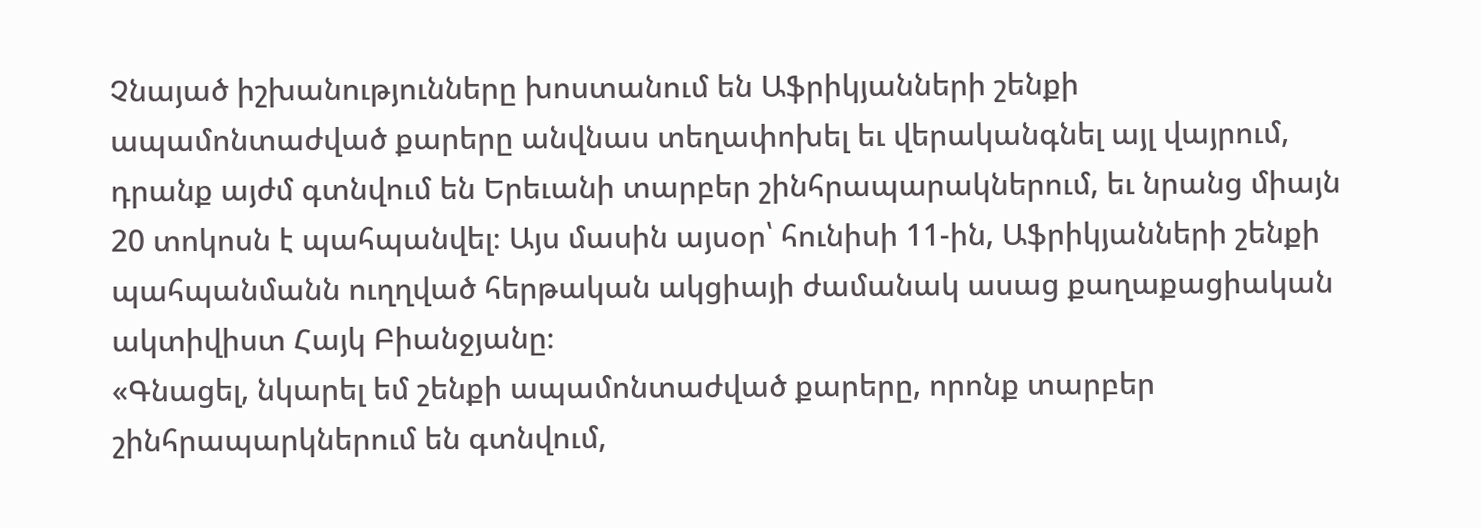Չնայած իշխանությունները խոստանում են Աֆրիկյանների շենքի ապամոնտաժված քարերը անվնաս տեղափոխել եւ վերականգնել այլ վայրում, դրանք այժմ գտնվում են Երեւանի տարբեր շինհրապարակներում, եւ նրանց միայն 20 տոկոսն է պահպանվել։ Այս մասին այսօր՝ հունիսի 11-ին, Աֆրիկյանների շենքի պահպանմանն ուղղված հերթական ակցիայի ժամանակ ասաց քաղաքացիական ակտիվիստ Հայկ Բիանջյանը։
«Գնացել, նկարել եմ շենքի ապամոնտաժված քարերը, որոնք տարբեր շինհրապարկներում են գտնվում,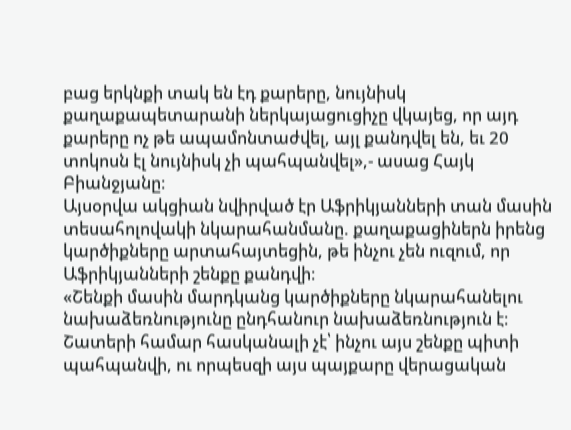բաց երկնքի տակ են էդ քարերը, նույնիսկ քաղաքապետարանի ներկայացուցիչը վկայեց, որ այդ քարերը ոչ թե ապամոնտաժվել, այլ քանդվել են, եւ 20 տոկոսն էլ նույնիսկ չի պահպանվել»,- ասաց Հայկ Բիանջյանը։
Այսօրվա ակցիան նվիրված էր Աֆրիկյանների տան մասին տեսահոլովակի նկարահանմանը. քաղաքացիներն իրենց կարծիքները արտահայտեցին, թե ինչու չեն ուզում, որ Աֆրիկյանների շենքը քանդվի։
«Շենքի մասին մարդկանց կարծիքները նկարահանելու նախաձեռնությունը ընդհանուր նախաձեռնություն է։ Շատերի համար հասկանալի չէ՝ ինչու այս շենքը պիտի պահպանվի, ու որպեսզի այս պայքարը վերացական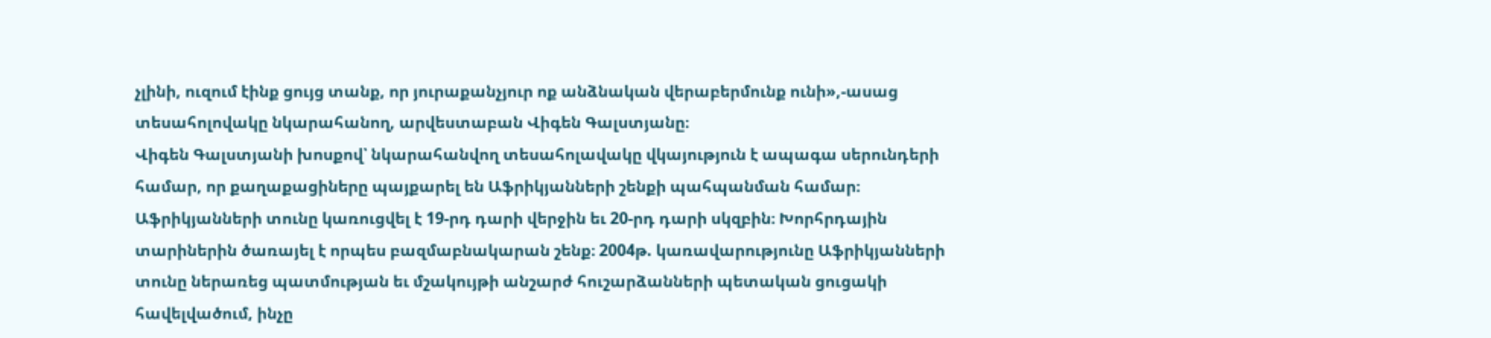չլինի, ուզում էինք ցույց տանք, որ յուրաքանչյուր ոք անձնական վերաբերմունք ունի»,-ասաց տեսահոլովակը նկարահանող, արվեստաբան Վիգեն Գալստյանը։
Վիգեն Գալստյանի խոսքով՝ նկարահանվող տեսահոլավակը վկայություն է ապագա սերունդերի համար, որ քաղաքացիները պայքարել են Աֆրիկյանների շենքի պահպանման համար։
Աֆրիկյանների տունը կառուցվել է 19-րդ դարի վերջին եւ 20-րդ դարի սկզբին։ Խորհրդային տարիներին ծառայել է որպես բազմաբնակարան շենք։ 2004թ. կառավարությունը Աֆրիկյանների տունը ներառեց պատմության եւ մշակույթի անշարժ հուշարձանների պետական ցուցակի հավելվածում, ինչը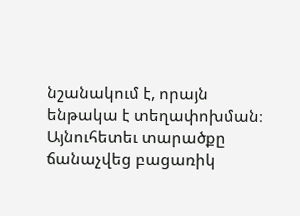նշանակում է, որայն ենթակա է տեղափոխման։ Այնուհետեւ տարածքը ճանաչվեց բացառիկ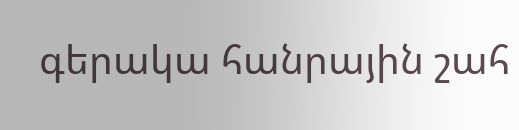գերակա հանրային շահ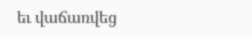եւ վաճառվեց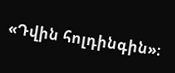«Դվին հոլդինգին»։